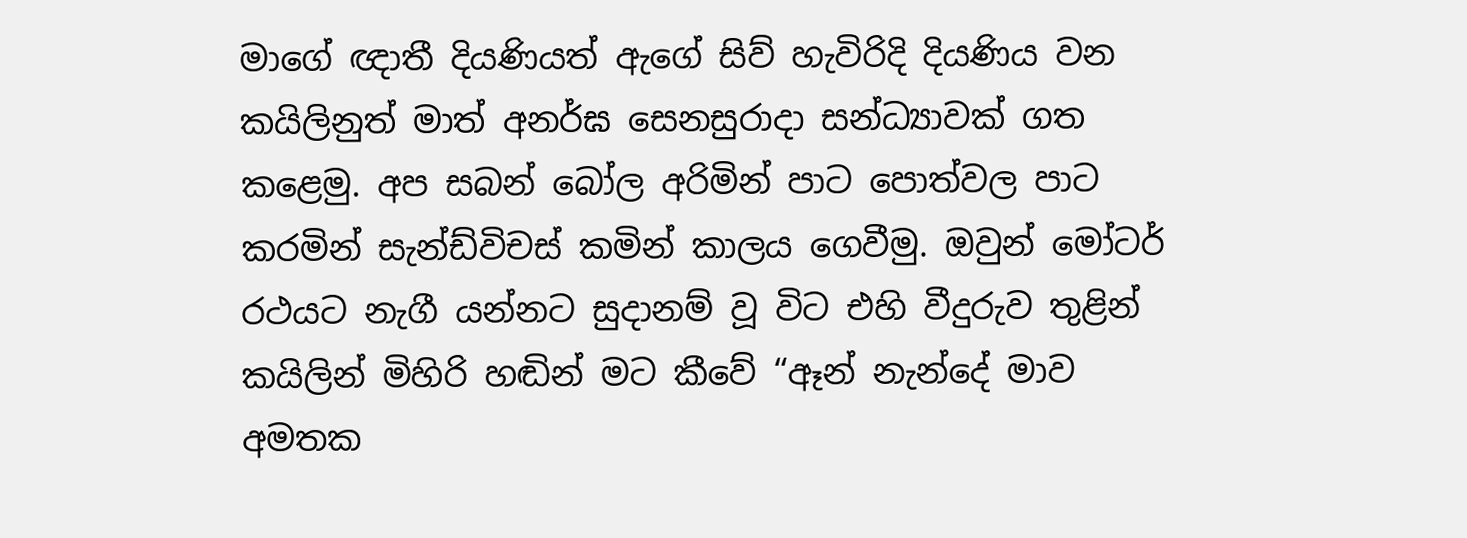මාගේ ඥාතී දියණියත් ඇගේ සිව් හැවිරිදි දියණිය වන කයිලිනුත් මාත් අනර්ඝ සෙනසුරාදා සන්ධ්‍යාවක් ගත කළෙමු. අප සබන් බෝල අරිමින් පාට පොත්වල පාට කරමින් සැන්ඩ්විචස් කමින් කාලය ගෙවීමු. ඔවුන් මෝටර් රථයට නැගී යන්නට සුදානම් වූ විට එහි වීදුරුව තුළින් කයිලින් මිහිරි හඬින් මට කීවේ “ඈන් නැන්දේ මාව අමතක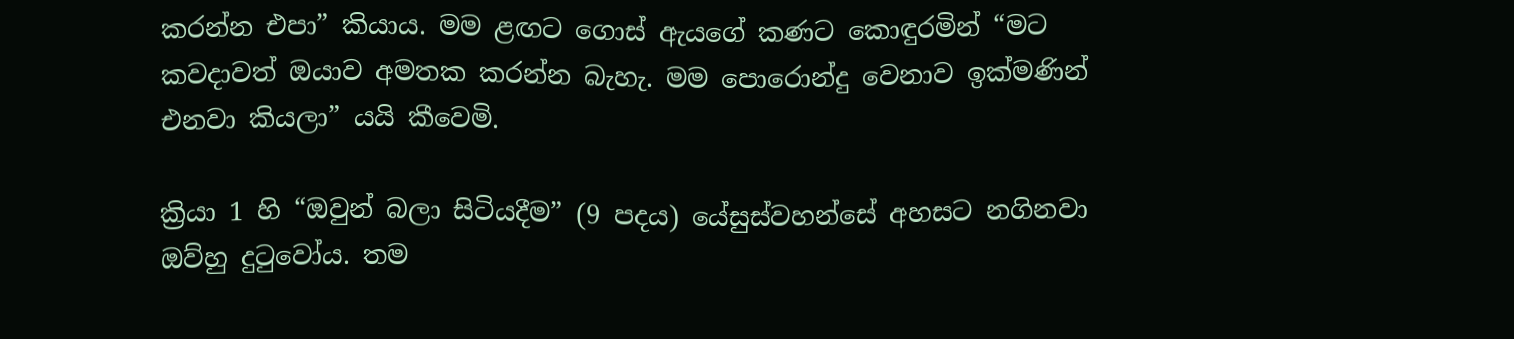කරන්න එපා” කියාය. මම ළඟට ගොස් ඇයගේ කණට කොඳුරමින් “මට කවදාවත් ඔයාව අමතක කරන්න බැහැ. මම පොරොන්දු වෙනාව ඉක්මණින් එනවා කියලා” යයි කීවෙමි.

ක්‍රියා 1 හි “ඔවුන් බලා සිටියදීම” (9 පදය) යේසුස්වහන්සේ අහසට නගිනවා ඔව්හු දුටුවෝය. තම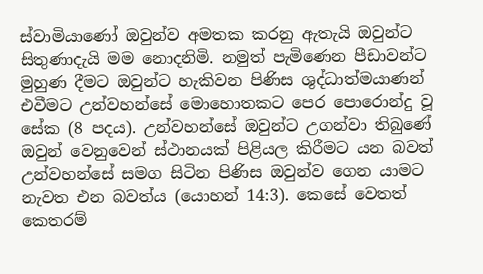ස්වාමියාණෝ ඔවුන්ව අමතක කරනු ඇතැයි ඔවුන්ට සිතුණාදැයි මම නොදනිමි. නමුත් පැමිණෙන පීඩාවන්ට මුහුණ දීමට ඔවුන්ට හැකිවන පිණිස ශුද්ධාත්මයාණන් එවීමට උන්වහන්සේ මොහොතකට පෙර පොරොන්දු වූ සේක (8 පදය). උන්වහන්සේ ඔවුන්ට උගන්වා තිබුණේ ඔවුන් වෙනුවෙන් ස්ථානයක් පිළියල කිරීමට යන බවත් උන්වහන්සේ සමග සිටින පිණිස ඔවුන්ව ගෙන යාමට නැවත එන බවත්ය (යොහන් 14:3). කෙසේ වෙතත් කෙතරම්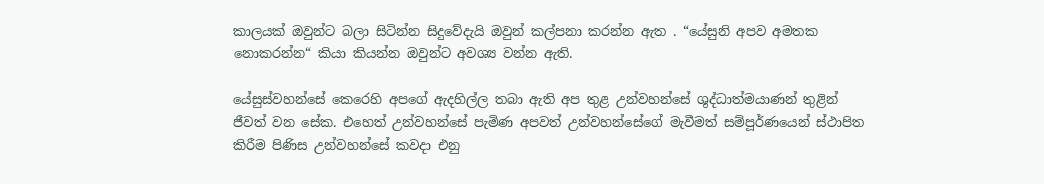කාලයක් ඔවුන්ට බලා සිටින්න සිදුවේදැයි ඔවුන් කල්පනා කරන්න ඇත . “යේසුනි අපව අමතක නොකරන්න“ කියා කියන්න ඔවුන්ට අවශ්‍ය වන්න ඇති.

යේසුස්වහන්සේ කෙරෙහි අපගේ ඇදහිල්ල තබා ඇති අප තුළ උන්වහන්සේ ශුද්ධාත්මයාණන් තුළින් ජීවත් වන සේක. එහෙත් උන්වහන්සේ පැමිණ අපවත් උන්වහන්සේගේ මැවීමත් සම්පූර්ණයෙන් ස්ථාපිත කිරීම පිණිස උන්වහන්සේ කවදා එනු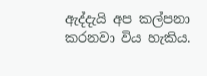ඇද්දැයි අප කල්පනා කරනවා විය හැකිය.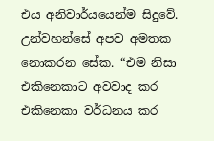එය අනිවාර්යයෙන්ම සිදුවේ. උන්වහන්සේ අපව අමතක නොකරන සේක. “එම නිසා එකිනෙකාට අවවාද කර එකිනෙකා වර්ධනය කර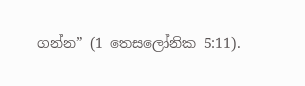ගන්න” (1 තෙසලෝනික 5:11).